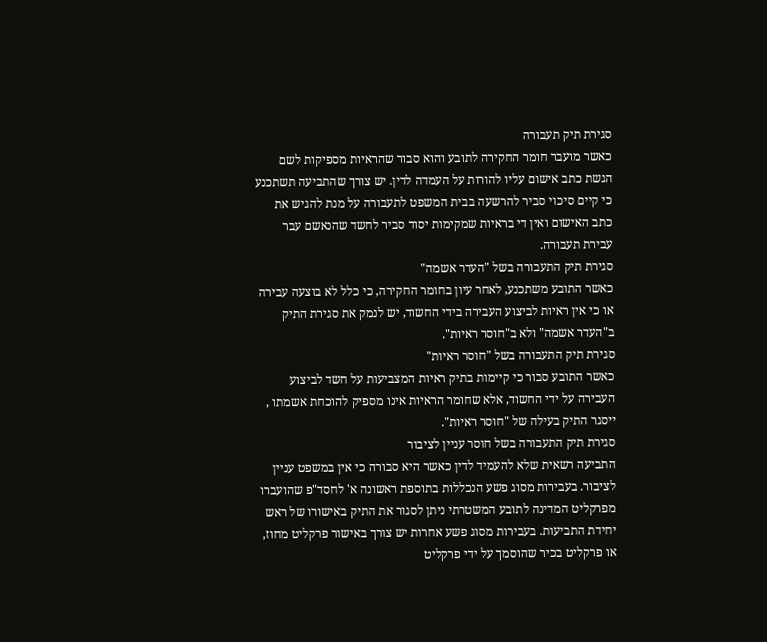סגירת תיק תעבורה
כאשר מועבר חומר החקירה לתובע והוא סבור שהראיות מספיקות לשם הגשת כתב אישום עליו להורות על העמדה לדין. יש צורך שהתביעה תשתכנע כי קיים סיכוי סביר להרשעה בבית המשפט לתעבורה על מנת להגיש את כתב האישום ואין די בראיות שמקימות יסוד סביר לחשד שהנאשם עבר עבירת תעבורה.
סגירת תיק התעבורה בשל "העדר אשמה"
כאשר התובע משתכנע, לאחר עיון בחומר החקירה, כי כלל לא בוצעה עבירה או כי אין ראיות לביצוע העבירה בידי החשוד, יש לנמק את סגירת התיק ב"העדר אשמה" ולא ב"חוסר ראיות".
סגירת תיק התעבורה בשל "חוסר ראיות"
כאשר התובע סבור כי קיימות בתיק ראיות המצביעות על חשד לביצוע העבירה על ידי החשוד, אלא שחומר הראיות אינו מספיק להוכחת אשמתו , ייסגר התיק בעילה של "חוסר ראיות".
סגירת תיק התעבורה בשל חוסר עניין לציבור
התביעה רשאית שלא להעמיד לדין כאשר היא סבורה כי אין במשפט עניין לציבור. בעבירות מסוג פשע הנכללות בתוספת ראשונה א' לחסד"פ שהועברו מפרקליט המדינה לתובע המשטרתי ניתן לסגור את התיק באישורו של ראש יחידת התביעות. בעבירות מסוג פשע אחרות יש צורך באישור פרקליט מחוז, או פרקליט בכיר שהוסמך על ידי פרקליט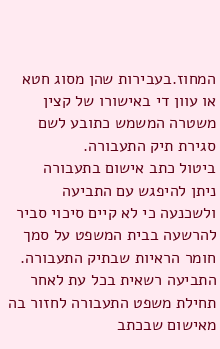המחוז.בעבירות שהן מסוג חטא או עוון די באישורו של קצין משטרה המשמש כתובע לשם סגירת תיק התעבורה.
ביטול כתב אישום בתעבורה
ניתן להיפגש עם התביעה ולשכנעה כי לא קיים סיכוי סביר להרשעה בבית המשפט על סמך חומר הראיות שבתיק התעבורה.
התביעה רשאית בכל עת לאחר תחילת משפט התעבורה לחזור בה מאישום שבכתב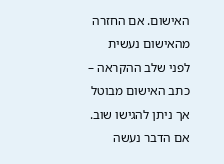האישום. אם החזרה מהאישום נעשית לפני שלב ההקראה – כתב האישום מבוטל אך ניתן להגישו שוב. אם הדבר נעשה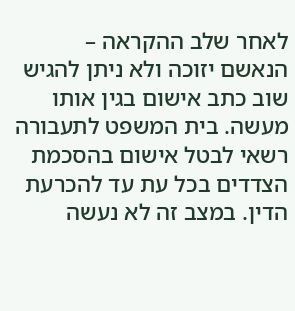לאחר שלב ההקראה – הנאשם יזוכה ולא ניתן להגיש שוב כתב אישום בגין אותו מעשה. בית המשפט לתעבורה רשאי לבטל אישום בהסכמת הצדדים בכל עת עד להכרעת הדין. במצב זה לא נעשה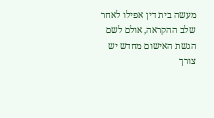מעשה בית דין אפילו לאחר שלב ההקראה, אולם לשם הגשת האישום מחדש יש צורך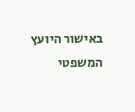באישור היועץ המשפטי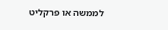לממשה או פרקליט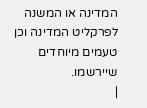המדינה או המשנה לפרקליט המדינה וכן טעמים מיוחדים שיירשמו.
|